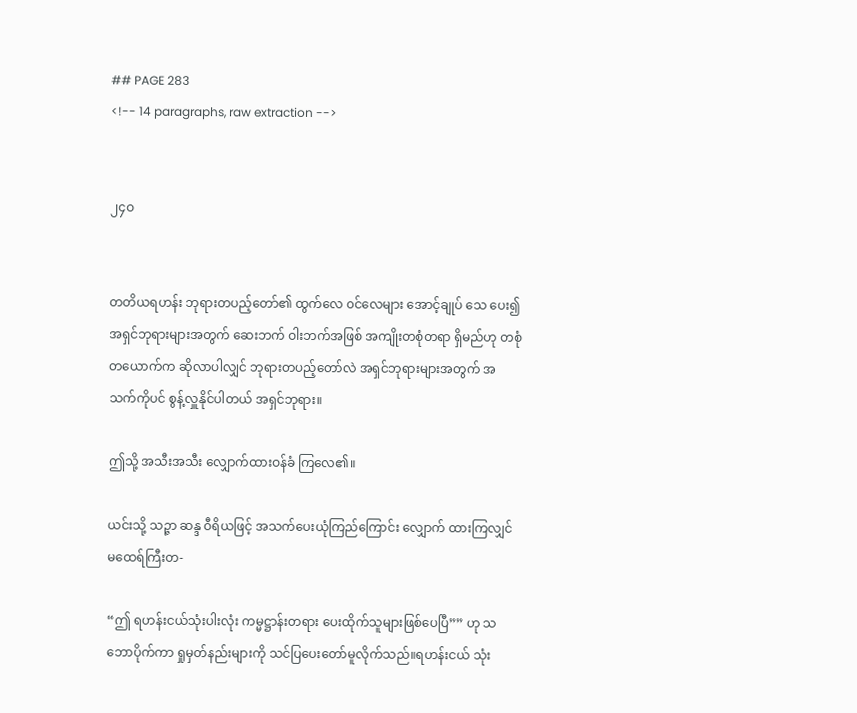## PAGE 283
<!-- 14 paragraphs, raw extraction -->


၂၄ဝ


တတိယရဟန်း ဘုရားတပည့်တော်၏ ထွက်လေ ၀င်လေများ အောင့်ချုပ် သေ ပေး၍ အရှင်ဘုရားများအတွက် ဆေးဘက် ဝါးဘက်အဖြစ် အကျိုးတစုံတရာ ရှိမည်ဟု တစုံတယောက်က ဆိုလာပါလျှင် ဘုရားတပည့်တော်လဲ အရှင်ဘုရားများအတွက် အသက်ကိုပင် စွန့်လှူနိုင်ပါတယ် အရှင်ဘုရား။

ဤသို့ အသီးအသီး လျှောက်ထားဝန်ခံ ကြလေ၏။

ယင်းသို့ သဉ္ဇာ ဆန္ဒ ဝီရိယဖြင့် အသက်ပေးယုံကြည်ကြောင်း လျှောက် ထားကြလျှင် မထေရ်ကြီးတ-

“ဤ ရဟန်းငယ်သုံးပါးလုံး ကမ္မဋ္ဌာန်းတရား ပေးထိုက်သူများဖြစ်ပေပြီ”” ဟု သဘောပိုက်ကာ ရှုမှတ်နည်းများကို သင်ပြပေးတော်မူလိုက်သည်။ရဟန်းငယ် သုံး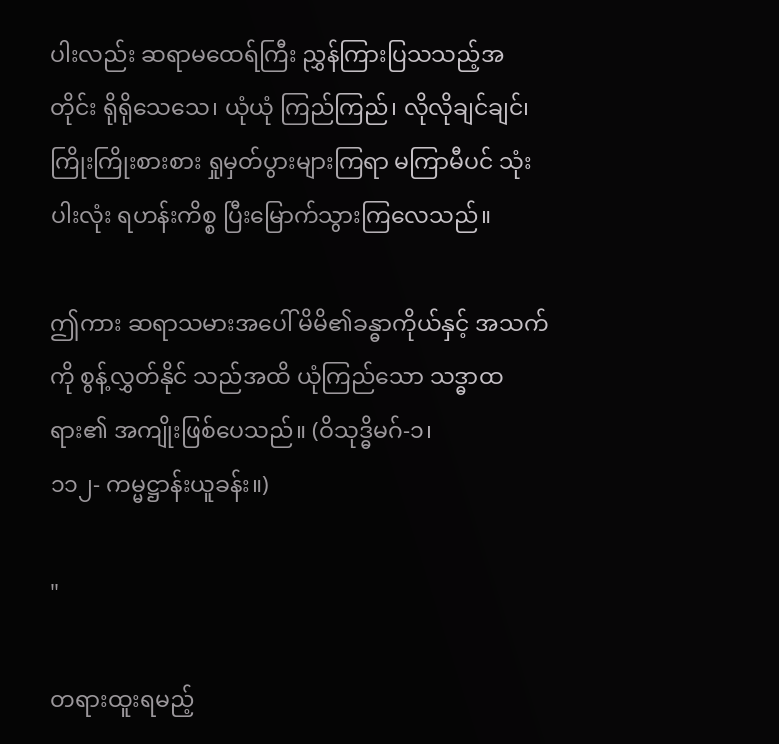ပါးလည်း ဆရာမထေရ်ကြီး ညွှန်ကြားပြသသည့်အတိုင်း ရိုရိုသေသေ၊ ယုံယုံ ကြည်ကြည်၊ လိုလိုချင်ချင်၊ ကြိုးကြိုးစားစား ရှုမှတ်ပွားများကြရာ မကြာမီပင် သုံးပါးလုံး ရဟန်းကိစ္စ ပြီးမြောက်သွားကြလေသည်။

ဤကား ဆရာသမားအပေါ် မိမိ၏ခန္ဓာကိုယ်နှင့် အသက်ကို စွန့်လွှတ်နိုင် သည်အထိ ယုံကြည်သော သဒ္ဓာထရား၏ အကျိုးဖြစ်ပေသည်။ (ဝိသုဒ္ဓိမဂ်-၁၊
၁၁၂- ကမ္မဋ္ဌာန်းယူခန်း။)

"

တရားထူးရမည့်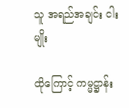သူ အရည်အချင်း ငါးမျိုး

ထိုကြောင့် ကမ္မဋ္ဌာန်း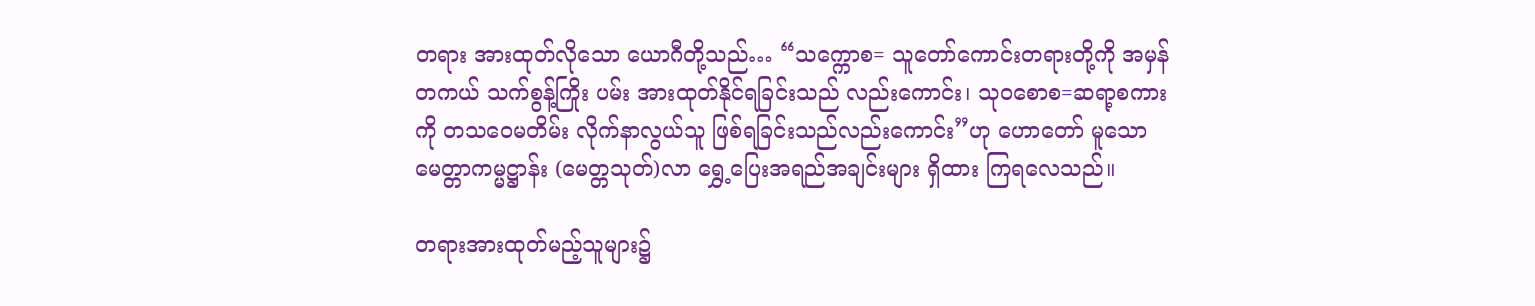တရား အားထုတ်လိုသော ယောဂီတို့သည်… “သက္ကောစ= သူတော်ကောင်းတရားတို့ကို အမှန်တကယ် သက်စွန့်ကြိုး ပမ်း အားထုတ်နိုင်ရခြင်းသည် လည်းကောင်း၊ သုဝစောစ=ဆရာ့စကားကို တသဝေမတိမ်း လိုက်နာလွယ်သူ ဖြစ်ရခြင်းသည်လည်းကောင်း”ဟု ဟောတော် မူသော မေတ္တာကမ္မဋ္ဌာန်း (မေတ္တသုတ်)လာ ရွှေ့ပြေးအရည်အချင်းများ ရှိထား ကြရလေသည်။

တရားအားထုတ်မည့်သူများ၌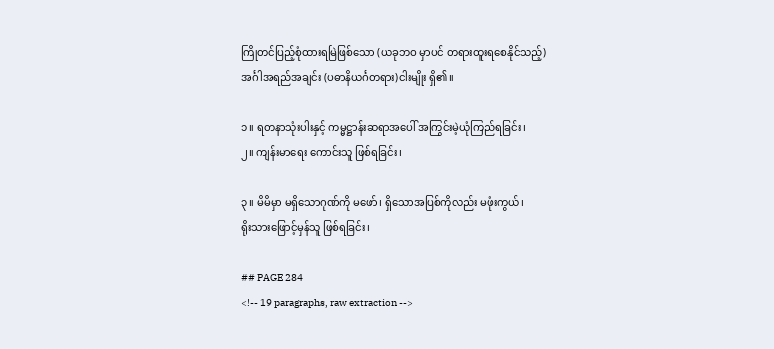ကြိုတင်ပြည့်စုံထားရမြဲဖြစ်သော (ယခုဘဝ မှာပင် တရားထူးရစေနိုင်သည့်) အင်္ဂါအရည်အချင်း (ပဓာနိယင်္ဂတရား)ငါးမျိုး ရှိ၏။

၁။ ရတနာသုံးပါးနှင့် ကမ္မဋ္ဌာန်းဆရာအပေါ် အကြွင်းမဲ့ယုံကြည်ရခြင်း၊
၂။ ကျန်းမာရေး ကောင်းသူ ဖြစ်ရခြင်း၊

၃။ မိမိမှာ မရှိသောဂုဏ်ကို မဖော်၊ ရှိသောအပြစ်ကိုလည်း မဖုံးကွယ်၊
ရိုးသားဖြောင့်မှန်သူ ဖြစ်ရခြင်း၊

## PAGE 284
<!-- 19 paragraphs, raw extraction -->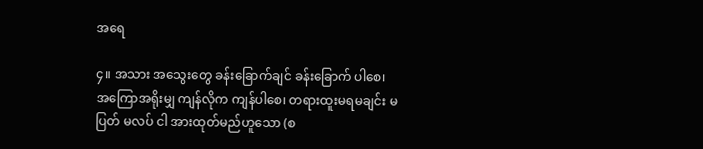အရေ

၄။ အသား အသွေးတွေ ခန်းခြောက်ချင် ခန်းခြောက် ပါစေ၊
အကြောအရိုးမျှ ကျန်လိုက ကျန်ပါစေ၊ တရားထူးမရမချင်း မပြတ် မလပ် ငါ အားထုတ်မည်ဟူသော (စ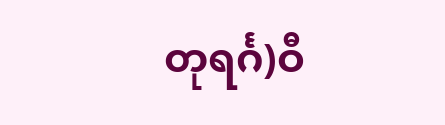တုရင်္ဂ)ဝီ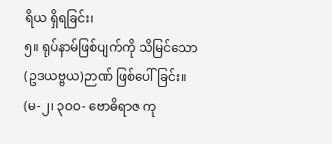ရိယ ရှိရခြင်း၊
၅။ ရုပ်နာမ်ဖြစ်ပျက်ကို သိမြင်သော (ဥဒယဗ္ဗယ)ဉာဏ် ဖြစ်ပေါ်ခြင်း။
(မ-၂၊ ၃ဝဝ- ဗောဓိရာဇ ကု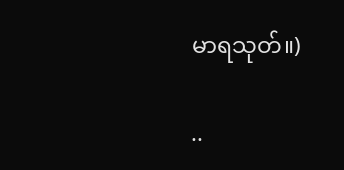မာရသုတ်။)

..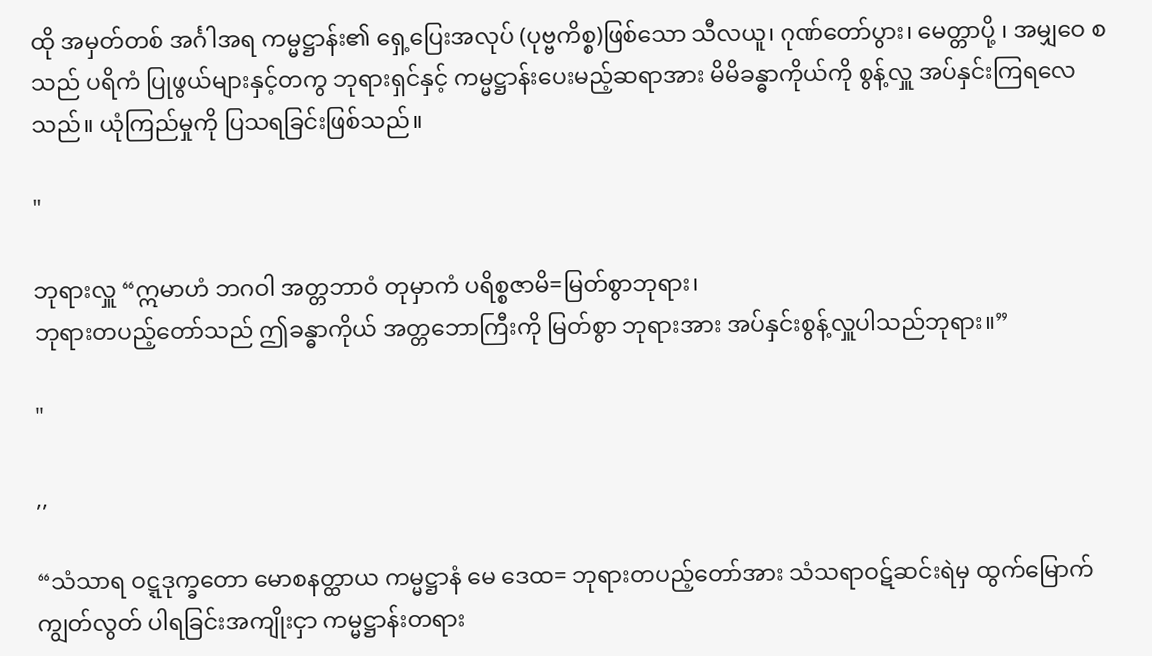ထို အမှတ်တစ် အင်္ဂါအရ ကမ္မဋ္ဌာန်း၏ ရှေ့ပြေးအလုပ် (ပုဗ္ဗကိစ္စ)ဖြစ်သော သီလယူ၊ ဂုဏ်တော်ပွား၊ မေတ္တာပို့ ၊ အမျှဝေ စသည် ပရိကံ ပြုဖွယ်များနှင့်တကွ ဘုရားရှင်နှင့် ကမ္မဋ္ဌာန်းပေးမည့်ဆရာအား မိမိခန္ဓာကိုယ်ကို စွန့်လှူ အပ်နှင်းကြရလေသည်။ ယုံကြည်မှုကို ပြသရခြင်းဖြစ်သည်။

"

ဘုရားလှူ “ဣမာဟံ ဘဂဝါ အတ္တဘာဝံ တုမှာကံ ပရိစ္စဇာမိ=မြတ်စွာဘုရား၊
ဘုရားတပည့်တော်သည် ဤခန္ဓာကိုယ် အတ္တဘောကြီးကို မြတ်စွာ ဘုရားအား အပ်နှင်းစွန့်လှူပါသည်ဘုရား။”

"

,,

“သံသာရ ဝဋ္ဋဒုက္ခတော မောစနတ္ထာယ ကမ္မဋ္ဌာနံ မေ ဒေထ= ဘုရားတပည့်တော်အား သံသရာဝဋ်ဆင်းရဲမှ ထွက်မြောက်ကျွတ်လွတ် ပါရခြင်းအကျိုးငှာ ကမ္မဋ္ဌာန်းတရား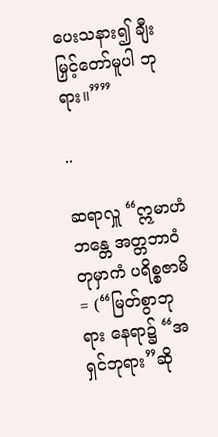ပေးသနား၍ ချီးမြှင့်တော်မူပါ ဘုရား။””

..

ဆရာလှူ “ဣမာဟံ ဘန္တေ အတ္တဘာဝံ တုမှာကံ ပရိစ္စဇာမိ= (“မြတ်စွာဘုရား နေရာ၌ “အရှင်ဘုရား”ဆို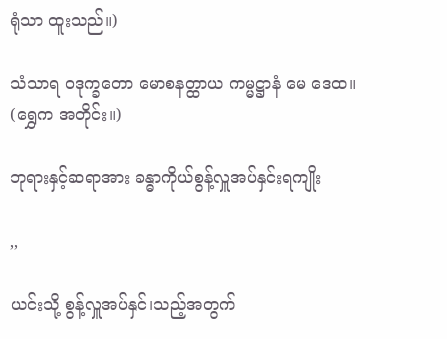ရုံသာ ထူးသည်။)

သံသာရ ဝဒုက္ခတော မောစနတ္ထာယ ကမ္မဋ္ဌာနံ မေ ဒေထ။
(ရွှေက အတိုင်း။)

ဘုရားနှင့်ဆရာအား ခန္ဓာကိုယ်စွန့်လှူအပ်နှင်းရကျိုး

,,

ယင်းသို့ စွန့်လှူအပ်နှင်၊သည့်အတွက်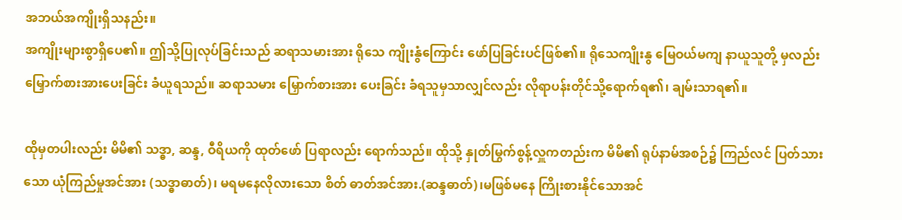အဘယ်အကျိုးရှိသနည်း။
အကျိုးများစွာရှိပေ၏။ ဤသို့ပြုလုပ်ခြင်းသည် ဆရာသမားအား ရိုသေ ကျိုးနွံကြောင်း ဖော်ပြခြင်းပင်ဖြစ်၏။ ရိုသေကျိုးနွ မြေဝယ်မကျ နာယူသူတို့ မှလည်း မြှောက်စားအားပေးခြင်း ခံယူရသည်။ ဆရာသမား မြှောက်စားအား ပေးခြင်း ခံရသူမှသာလျှင်လည်း လိုရာပန်းတိုင်သို့ရောက်ရ၏၊ ချမ်းသာရ၏။

ထိုမှတပါးလည်း မိမိ၏ သဒ္ဓာ, ဆန္ဒ, ဝီရိယကို ထုတ်ဖော် ပြရာလည်း ရောက်သည်။ ထိုသို့ နှုတ်မြွက်စွန့်လှူကတည်းက မိမိ၏ ရုပ်နာမ်အစဉ်၌ ကြည်လင် ပြတ်သားသော ယုံကြည်မှုအင်အား (သဒ္ဓာဓာတ်)၊ မရမနေလိုလားသော စိတ် ဓာတ်အင်အား.(ဆန္ဒဓာတ်)၊မဖြစ်မနေ ကြိုးစားနိုင်သောအင်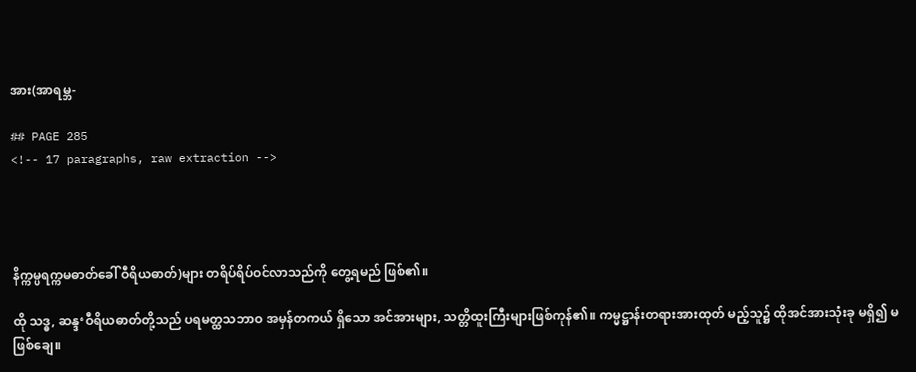အား(အာရမ္ဘ-

## PAGE 285
<!-- 17 paragraphs, raw extraction -->




နိက္ကမ္ပရက္ကမဓာတ်ခေါ် ဝီရိယဓာတ်)များ တရိပ်ရိပ်ဝင်လာသည်ကို တွေ့ရမည် ဖြစ်၏။

ထို သဒ္ဓ, ဆန္ဒ‘ဝီရိယဓာတ်တို့သည် ပရမတ္ထသဘာဝ အမှန်တကယ် ရှိသော အင်အားများ, သတ္တိထူးကြီးများဖြစ်ကုန်၏။ ကမ္မဋ္ဌာန်းတရားအားထုတ် မည့်သူ၌ ထိုအင်အားသုံးခု မရှိ၍ မဖြစ်ချေ။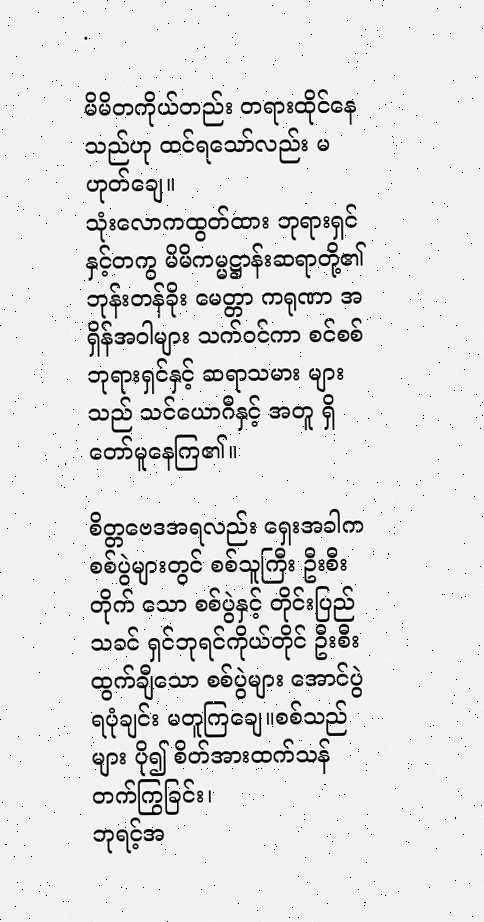.

မိမိတကိုယ်တည်း တရားထိုင်နေသည်ဟု ထင်ရသော်လည်း မဟုတ်ချေ။
သုံးလောကထွတ်ထား ဘုရားရှင်နှင့်တကွ မိမိကမ္မဋ္ဌာန်းဆရာတို့၏ ဘုန်းတန်ခိုး မေတ္တာ ကရုဏာ အရှိန်အဝါများ သက်ဝင်ကာ စင်စစ်ဘုရားရှင်နှင့် ဆရာသမား များသည် သင်ယောဂီနှင့် အတူ ရှိတော်မူနေကြ၏။

စိတ္တဗေဒအရလည်း ရှေးအခါက စစ်ပွဲများတွင် စစ်သူကြီး ဦးစီးတိုက် သော စစ်ပွဲနှင့် တိုင်းပြည်သခင် ရှင်ဘုရင်ကိုယ်တိုင် ဦးစီးထွက်ချီသော စစ်ပွဲများ အောင်ပွဲရပုံချင်း မတူကြချေ။စစ်သည်များ ပို၍ စိတ်အားထက်သန် တက်ကြွခြင်း၊
ဘုရင့်အ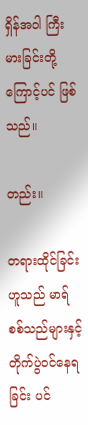ရှိန်အဝါ ကြီးမားခြင်းတို့ကြောင့်ပင် ဖြစ်သည်။

တည်း။

တရားထိုင်ခြင်းဟူသည် မာရ်စစ်သည်များနှင့် တိုက်ပွဲဝင်နေရခြင်း ပင်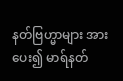နတ်ဗြဟ္မာများ အားပေး၍ မာရ်နတ်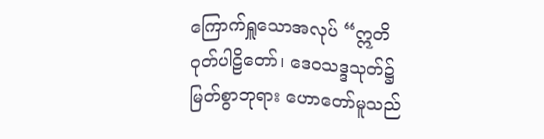ကြောက်ရှူသောအလုပ် “ဣတိဝုတ်ပါဠိတော်၊ ဒေဝသဒ္ဒသုတ်၌ မြတ်စွာဘုရား ဟောတော်မူသည်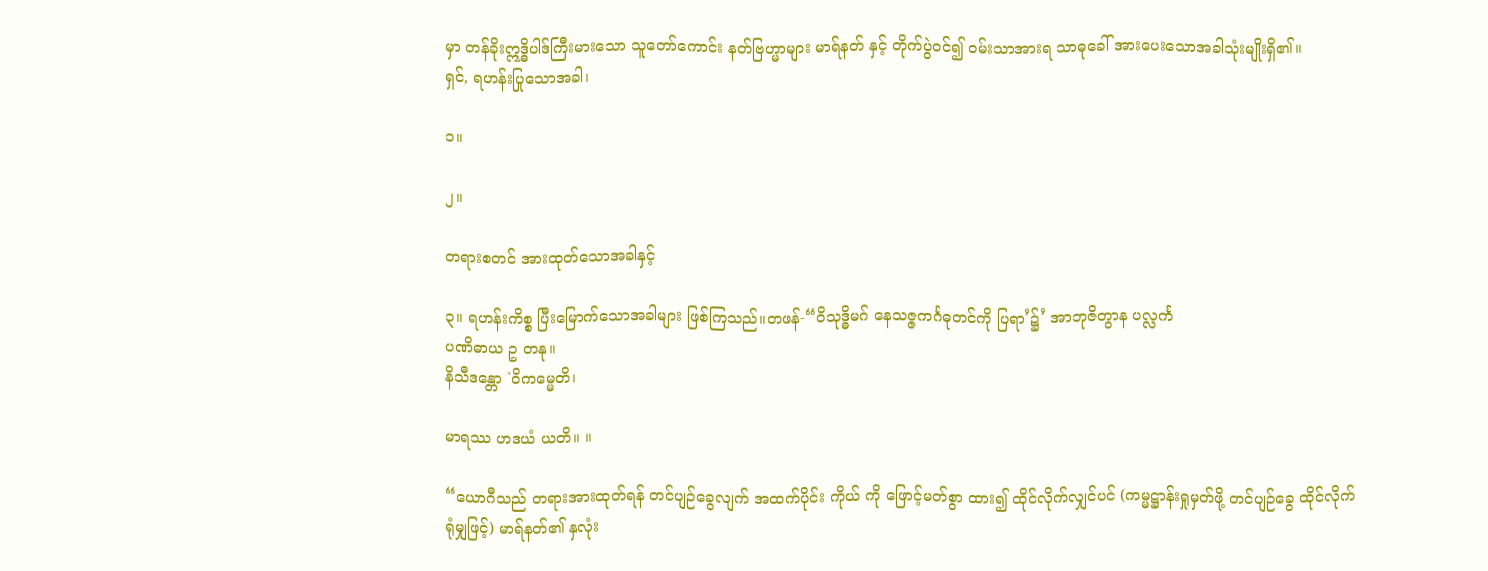မှာ တန်ခိုးဣဒ္ဓိပါဒ်ကြီးမားသော သူတော်ကောင်း နတ်ဗြဟ္မာများ မာရ်နတ် နှင့် တိုက်ပွဲဝင်၍ ဝမ်းသာအားရ သာဓုခေါ် အားပေးသောအခါသုံးမျိုးရှိ၏။
ရှင်, ရဟန်းပြုသောအခါ၊

၁။

၂။

တရားစတင် အားထုတ်သောအခါနှင့်

၃။ ရဟန်းကိစ္စ ပြီးမြောက်သောအခါများ ဖြစ်ကြသည်။တဖန်-“ဝိသုဒ္ဓိမဂ် နေသဇ္ဇကင်္ဂဓုတင်ကို ပြရာ’၌’ အာဘုဇိတွာန ပလ္လင်္က
ပဏိဓာယ ဥ တနု။
နိသီဒန္တော `ဝိကမ္မေတိ၊

မာရဿ ဟဒယံ ယတိ။ ။

“ယောဂီသည် တရားအားထုတ်ရန် တင်ပျဉ်ခွေလျက် အထက်ပိုင်း ကိုယ် ကို ဖြောင့်မတ်စွာ ထား၍ ထိုင်လိုက်လျှင်ပင် (ကမ္မဋ္ဌာန်းရှုမှတ်ဖို့ တင်ပျဉ်ခွေ ထိုင်လိုက်ရုံမျှဖြင့်) မာရ်နတ်၏ နှလုံး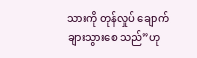သားကို တုန်လှုပ် ချောက်ချားသွားစေ သည်”ဟု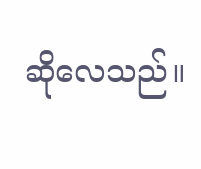ဆိုလေသည်။